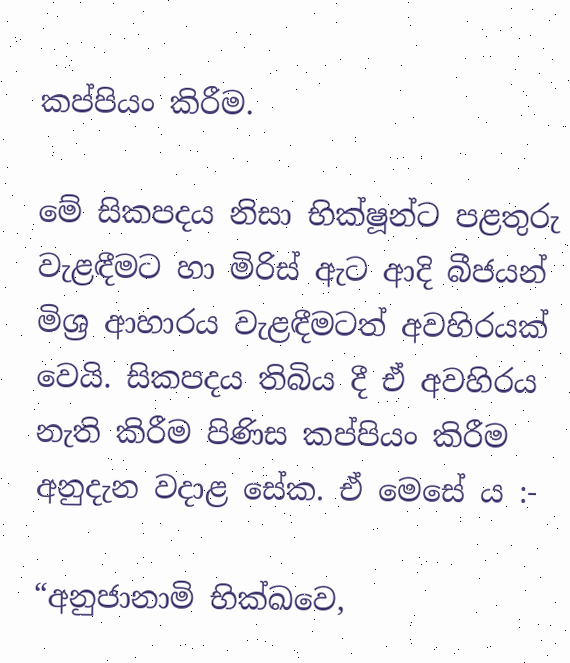කප්පියං කිරීම.

මේ සිකපදය නිසා භික්ෂූන්ට පළතුරු වැළඳීමට හා මිරිස් ඇට ආදි බීජයන් මිශ්‍ර‍ ආහාරය වැළඳීමටත් අවහිරයක් වෙයි. සිකපදය තිබිය දී ඒ අවහිරය නැති කිරීම පිණිස කප්පියං කිරීම අනුදැන වදාළ සේක. ඒ මෙසේ ය :-

“අනුජානාමි භික්ඛවෙ,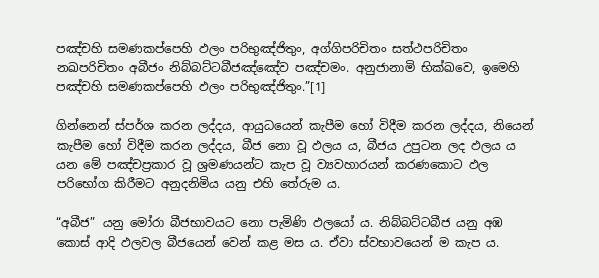පඤ්චහි සමණකප්පෙහි ඵලං පරිභුඤ්ජිතුං, අග්ගිපරිචිතං සත්ථපරිචිතං නඛපරිචිතං අබීජං නිබ්බට්ටබීජඤ්ඤේව පඤ්චමං. අනුජානාමි භික්ඛවෙ, ඉමෙහි පඤ්චහි සමණකප්පෙහි ඵලං පරිභුඤ්ජිතුං.”[1]

ගින්නෙන් ස්පර්ශ කරන ලද්දය, ආයුධයෙන් කැපීම හෝ විදීම කරන ලද්දය, නියෙන් කැපීම හෝ විදීම කරන ලද්දය, බීජ නො වූ ඵලය ය, බීජය උපුටන ලද ඵලය ය යන මේ පඤ්චප්‍ර‍කාර වූ ශ්‍ර‍මණයන්ට කැප වූ ව්‍යවහාරයන් කරණකොට ඵල පරිභෝග කිරීමට අනුදනිමිය යනු එහි තේරුම ය.

“අබීජ” යනු මෝරා බීජභාවයට නො පැමිණි ඵලයෝ ය. නිබ්බට්ටබීජ යනු අඹ කොස් ආදි ඵලවල බීජයෙන් වෙන් කළ මස ය. ඒවා ස්වභාවයෙන් ම කැප ය.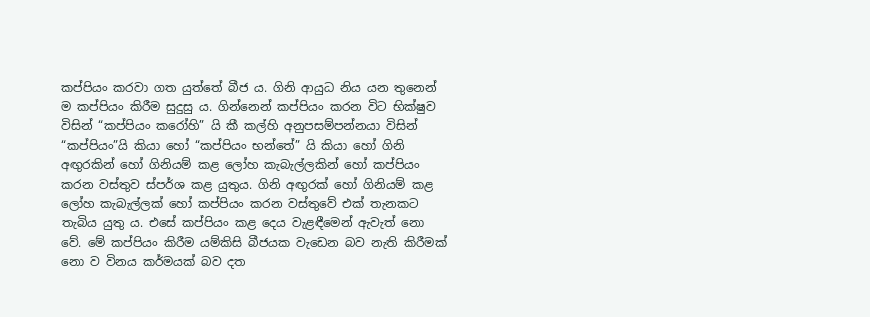කප්පියං කරවා ගත යුත්තේ බීජ ය. ගිනි ආයුධ නිය යන තුනෙන් ම කප්පියං කිරීම සුදුසු ය. ගින්නෙන් කප්පියං කරන විට භික්ෂුව විසින් “කප්පියං කරෝහි” යි කී කල්හි අනුපසම්පන්නයා විසින් “කප්පියං”යි කියා හෝ “කප්පියං භන්තේ” යි කියා හෝ ගිනි අඟුරකින් හෝ ගිනියම් කළ ලෝහ කැබැල්ලකින් හෝ කප්පියං කරන වස්තුව ස්පර්ශ කළ යුතුය. ගිනි අඟුරක් හෝ ගිනියම් කළ ලෝහ කැබැල්ලක් හෝ කප්පියං කරන වස්තුවේ එක් තැනකට තැබිය යුතු ය. එසේ කප්පියං කළ දෙය වැළඳීමෙන් ඇවැත් නො වේ. මේ කප්පියං කිරීම යම්කිසි බීජයක වැඩෙන බව නැති කිරීමක් නො ව විනය කර්මයක් බව දත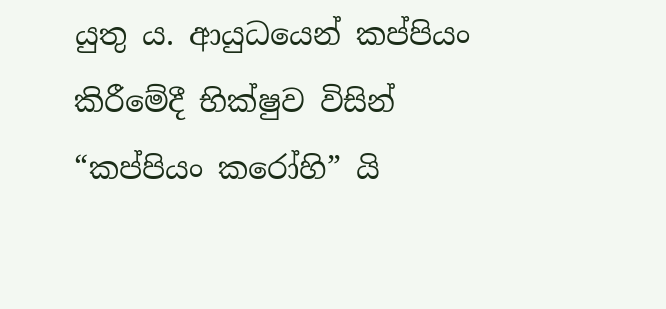යුතු ය. ආයුධයෙන් කප්පියං කිරීමේදී භික්ෂුව විසින් “කප්පියං කරෝහි” යි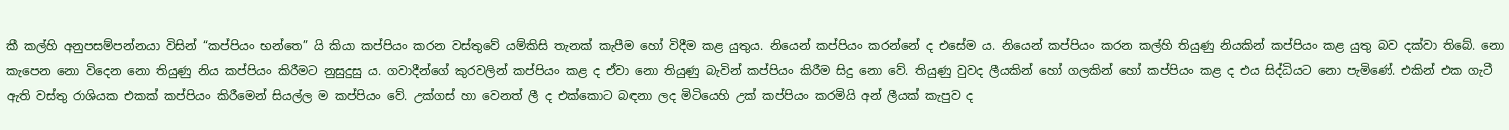කී කල්හි අනුපසම්පන්නයා විසින් “කප්පියං භන්තෙ” යි කියා කප්පියං කරන වස්තුවේ යම්කිසි තැනක් කැපීම හෝ විදීම කළ යුතුය. නියෙන් කප්පියං කරන්නේ ද එසේම ය. නියෙන් කප්පියං කරන කල්හි තියුණු නියකින් කප්පියං කළ යුතු බව දක්වා තිබේ. නො කැපෙන නො විදෙන නො තියුණු නිය කප්පියං කිරීමට නුසුදුසු ය. ගවාදීන්ගේ කුරවලින් කප්පියං කළ ද ඒවා නො තියුණු බැවින් කප්පියං කිරීම සිදු නො වේ. තියුණු වුවද ලීයකින් හෝ ගලකින් හෝ කප්පියං කළ ද එය සිද්ධියට නො පැමිණේ. එකින් එක ගැටී ඇති වස්තු රාශියක එකක් කප්පියං කිරීමෙන් සියල්ල ම කප්පියං වේ. උක්ගස් හා වෙනත් ලී ද එක්කොට බඳනා ලද මිටියෙහි උක් කප්පියං කරමියි අන් ලීයක් කැපුව ද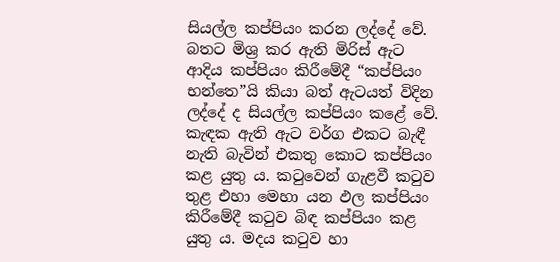සියල්ල කප්පියං කරන ලද්දේ වේ. බතට මිශ්‍ර‍ කර ඇති මිරිස් ඇට ආදිය කප්පියං කිරීමේදී “කප්පියං භන්තෙ”යි කියා බත් ඇටයත් විදින ලද්දේ ද සියල්ල කප්පියං කළේ වේ. කැඳක ඇති ඇට වර්ග එකට බැඳී නැති බැවින් එකතු කොට කප්පියං කළ යුතු ය. කටුවෙන් ගැළවී කටුව තුළ එහා මෙහා යන ඵල කප්පියං කිරීමේදී කටුව බිඳ කප්පියං කළ යුතු ය. මදය කටුව හා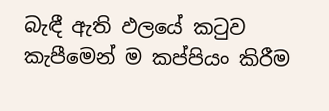බැඳී ඇති ඵලයේ කටුව කැපීමෙන් ම කප්පියං කිරීම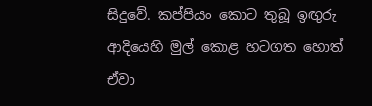සිදුවේ. කප්පියං කොට තුබූ ඉඟුරු ආදියෙහි මුල් කොළ හටගත හොත් ඒවා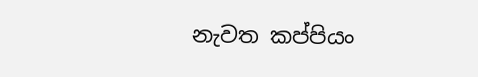නැවත කප්පියං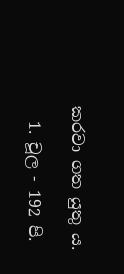කරවා ගත යුතු ය.

  1. චූල - 192 පි.